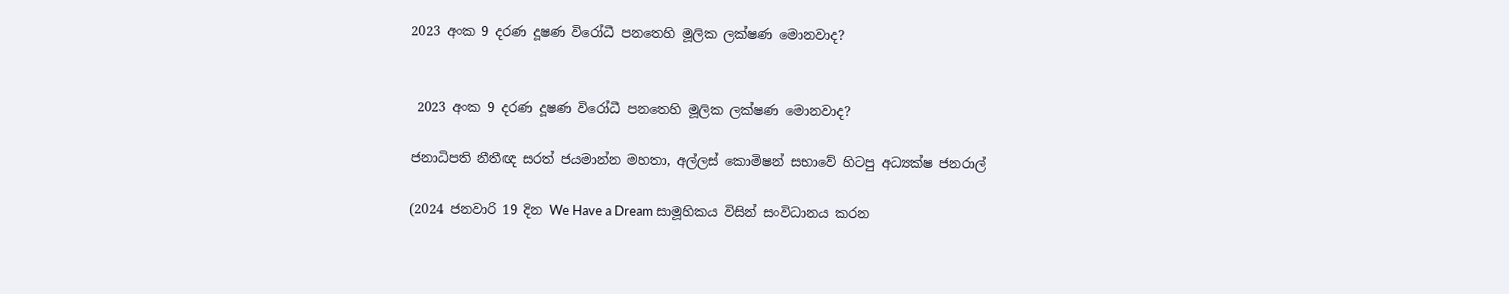2023 අංක 9 දරණ දූෂණ විරෝධී පනතෙහි මූලික ලක්ෂණ මොනවාද?


 2023 අංක 9 දරණ දූෂණ විරෝධී පනතෙහි මූලික ලක්ෂණ මොනවාද?

ජනාධිපති නීතීඥ සරත් ජයමාන්න මහතා, අල්ලස් කොමිෂන් සභාවේ හිටපු අධ්‍යක්ෂ ජනරාල්

(2024 ජනවාරි 19 දින We Have a Dream සාමූහිකය විසින් සංවිධානය කරන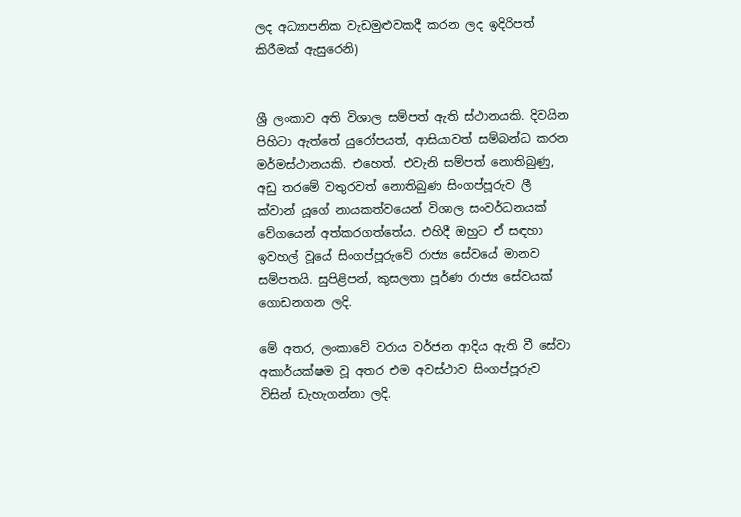ලද අධ්‍යාපනික වැඩමුළුවකදී කරන ලද ඉදිරිපත් කිරීමක් ඇසුරෙනි)


ශ්‍රී ලංකාව අති විශාල සම්පත් ඇති ස්ථානයකි. දිවයින පිහිටා ඇත්තේ යුරෝපයත්, ආසියාවත් සම්බන්ධ කරන මර්මස්ථානයකි. එහෙත්. එවැනි සම්පත් නොතිබුණු, අඩු තරමේ වතුරවත් නොතිබුණ සිංගප්පූරුව ලී ක්වාන් යූගේ නායකත්වයෙන් විශාල සංවර්ධනයක් වේගයෙන් අත්කරගත්තේය. එහිදී ඔහුට ඒ සඳහා ඉවහල් වූයේ සිංගප්පූරුවේ රාජ්‍ය සේවයේ මානව සම්පතයි. සුපිළිපන්, කුසලතා පූර්ණ රාජ්‍ය සේවයක් ගොඩනගන ලදි.

මේ අතර, ලංකාවේ වරාය වර්ජන ආදිය ඇති වී සේවා අකාර්යක්ෂම වූ අතර එම අවස්ථාව සිංගප්පූරුව විසින් ඩැහැගන්නා ලදි.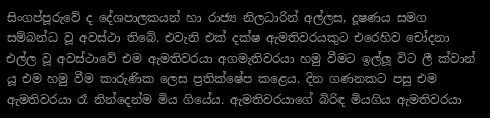සිංගප්පූරුවේ ද දේශපාලකයන් හා රාජ්‍ය නිලධාරින් අල්ලස, දූෂණය සමග සම්බන්ධ වූ අවස්ථා තිබේ. එවැනි එක් දක්ෂ ඇමතිවරයකුට එරෙහිව චෝදනා එල්ල වූ අවස්ථාවේ එම ඇමතිවරයා අගමැතිවරයා හමු වීමට ඉල්ලූ විට ලී ක්වාන් යූ එම හමු වීම කාරුණික ලෙස ප්‍රතික්ෂේප කළෙය. දින ගණනකට පසු එම ඇමතිවරයා රෑ නින්දෙන්ම මිය ගියේය. ඇමතිවරයාගේ බිරිඳ මියගිය ඇමතිවරයා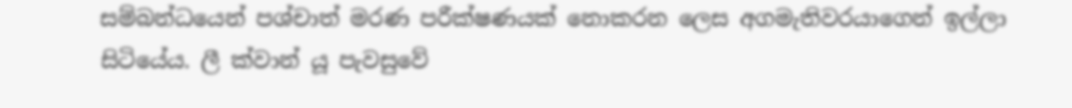සම්බන්ධයෙන් පශ්චාත් මරණ පරීක්ෂණයක් නොකරන ලෙස අගමැතිවරයාගෙන් ඉල්ලා සිටියේය. ලී ක්වාන් යූ පැවසුවේ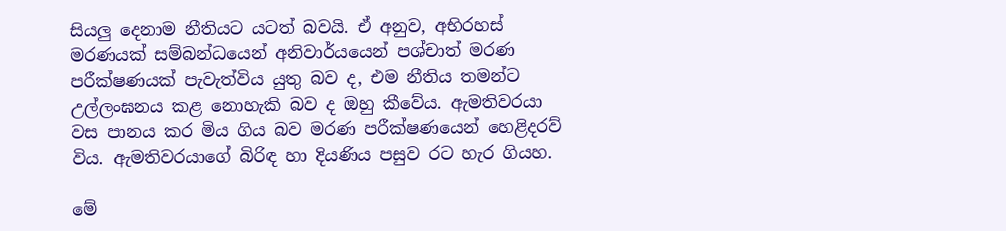සියලු දෙනාම නීතියට යටත් බවයි. ඒ අනුව, අභිරහස් මරණයක් සම්බන්ධයෙන් අනිවාර්යයෙන් පශ්චාත් මරණ පරීක්ෂණයක් පැවැත්විය යුතු බව ද, එම නීතිය තමන්ට උල්ලංඝනය කළ නොහැකි බව ද ඔහු කීවේය. ඇමතිවරයා වස පානය කර මිය ගිය බව මරණ පරීක්ෂණයෙන් හෙළිදරව් විය. ඇමතිවරයාගේ බිරිඳ හා දියණිය පසුව රට හැර ගියහ.

මේ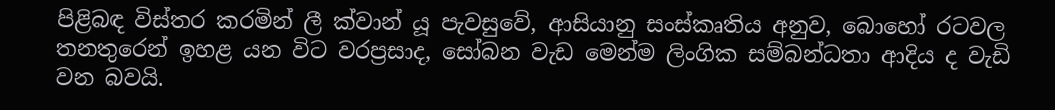පිළිබඳ විස්තර කරමින් ලී ක්වාන් යූ පැවසුවේ, ආසියානු සංස්කෘතිය අනුව, බොහෝ රටවල තනතුරෙන් ඉහළ යන විට වරප්‍රසාද, සෝබන වැඩ මෙන්ම ලිංගික සම්බන්ධතා ආදිය ද වැඩි වන බවයි.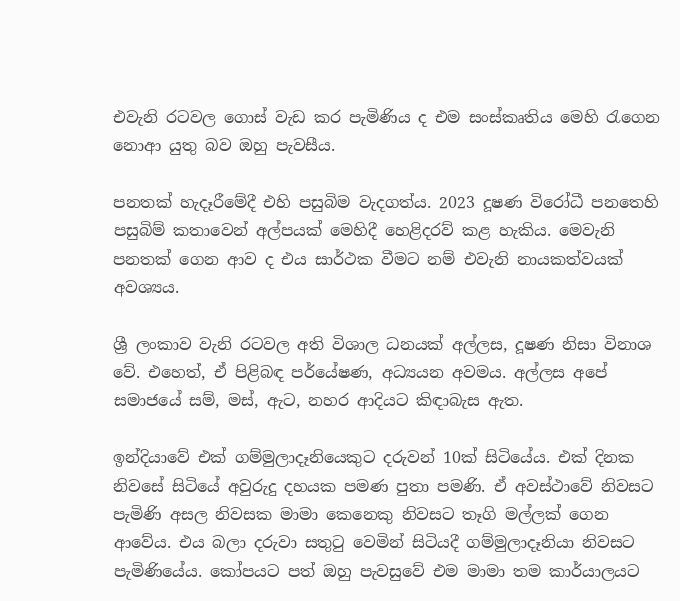එවැනි රටවල ගොස් වැඩ කර පැමිණිය ද එම සංස්කෘතිය මෙහි රැගෙන නොආ යුතු බව ඔහු පැවසීය.

පනතක් හැදෑරීමේදී එහි පසුබිම වැදගත්ය. 2023 දූෂණ විරෝධී පනතෙහි පසුබිම් කතාවෙන් අල්පයක් මෙහිදී හෙළිදරව් කළ හැකිය. මෙවැනි පනතක් ගෙන ආව ද එය සාර්ථක වීමට නම් එවැනි නායකත්වයක් අවශ්‍යය.

ශ්‍රී ලංකාව වැනි රටවල අති විශාල ධනයක් අල්ලස, දූෂණ නිසා විනාශ වේ. එහෙත්, ඒ පිළිබඳ පර්යේෂණ, අධ්‍යයන අවමය. අල්ලස අපේ සමාජයේ සම්, මස්, ඇට, නහර ආදියට කිඳාබැස ඇත.

ඉන්දියාවේ එක් ගම්මුලාදෑනියෙකුට දරුවන් 10ක් සිටියේය. එක් දිනක නිවසේ සිටියේ අවුරුදු දහයක පමණ පුතා පමණි. ඒ අවස්ථාවේ නිවසට පැමිණි අසල නිවසක මාමා කෙනෙකු නිවසට තෑගි මල්ලක් ගෙන ආවේය. එය බලා දරුවා සතුටු වෙමින් සිටියදී ගම්මුලාදෑනියා නිවසට පැමිණියේය. කෝපයට පත් ඔහු පැවසුවේ එම මාමා තම කාර්යාලයට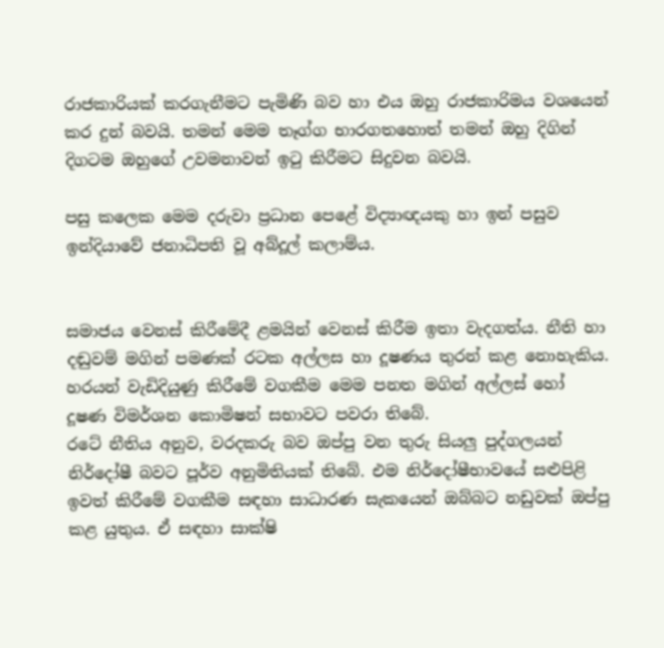රාජකාරියක් කරගැනීමට පැමිණි බව හා එය ඔහු රාජකාරිමය වශයෙන් කර දුන් බවයි. තමන් මෙම තෑග්ග භාරගතහොත් තමන් ඔහු දිගින් දිගටම ඔහුගේ උවමනාවන් ඉටු කිරීමට සිදුවන බවයි.

පසු කලෙක මෙම දරුවා ප්‍රධාන පෙළේ විද්‍යාඥයකු හා ඉන් පසුව ඉන්දියාවේ ජනාධිපති වූ අබ්දූල් කලාම්ය.


සමාජය වෙනස් කිරීමේදී ළමයින් වෙනස් කිරීම ඉතා වැදගත්ය. නීති හා දඬුවම් මගින් පමණක් රටක අල්ලස හා දූෂණය තුරන් කළ නොහැකිය. හරයන් වැඩිදියුණු කිරීමේ වගකීම මෙම පනත මගින් අල්ලස් හෝ දූෂණ විමර්ශන කොමිෂන් සභාවට පවරා තිබේ.
රටේ නීතිය අනුව, වරදකරු බව ඔප්පු වන තුරු සියලු පුද්ගලයන් නිර්දෝෂී බවට පූර්ව අනුමිතියක් තිබේ. එම නිර්දෝෂීභාවයේ සළුපිළි ඉවත් කිරීමේ වගකීම සඳහා සාධාරණ සැකයෙන් ඔබ්බට නඩුවක් ඔප්පු කළ යුතුය. ඒ සඳහා සාක්ෂි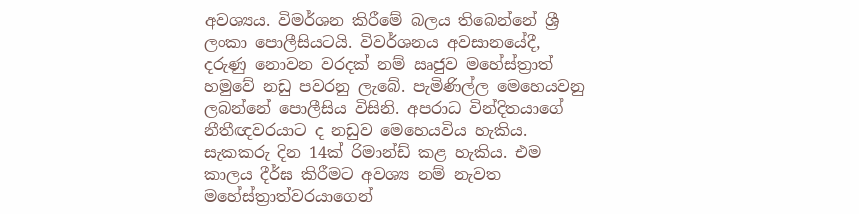අවශ්‍යය. විමර්ශන කිරීමේ බලය තිබෙන්නේ ශ්‍රී ලංකා පොලීසියටයි. විවර්ශනය අවසානයේදී, දරුණු නොවන වරදක් නම් ඍජුව මහේස්ත්‍රාත් හමුවේ නඩු පවරනු ලැබේ. පැමිණිල්ල මෙහෙයවනු ලබන්නේ පොලීසිය විසිනි. අපරාධ වින්දිතයාගේ නීතීඥවරයාට ද නඩුව මෙහෙයවිය හැකිය. සැකකරු දින 14ක් රිමාන්ඩ් කළ හැකිය. එම කාලය දීර්ඝ කිරීමට අවශ්‍ය නම් නැවත මහේස්ත්‍රාත්වරයාගෙන්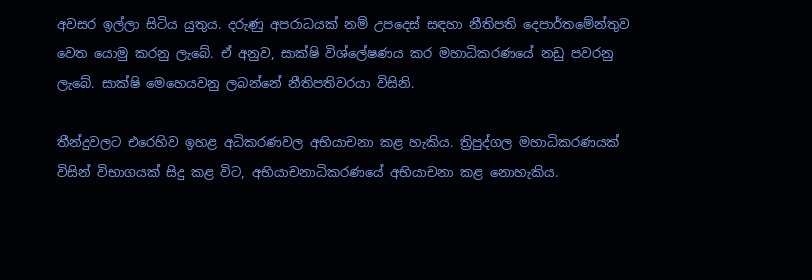අවසර ඉල්ලා සිටිය යුතුය. දරුණු අපරාධයක් නම් උපදෙස් සඳහා නීතිපති දෙපාර්තමේන්තුව වෙත යොමු කරනු ලැබේ. ඒ අනුව, සාක්ෂි විශ්ලේෂණය කර මහාධිකරණයේ නඩු පවරනු ලැබේ. සාක්ෂි මෙහෙයවනු ලබන්නේ නීතිපතිවරයා විසිනි.

තීන්දුවලට එරෙහිව ඉහළ අධිකරණවල අභියාචනා කළ හැකිය. ත්‍රිපුද්ගල මහාධිකරණයක් විසින් විභාගයක් සිදු කළ විට, අභියාචනාධිකරණයේ අභියාචනා කළ නොහැකිය.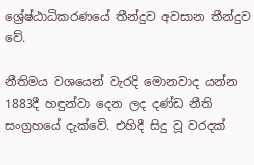ශ්‍රේෂ්ඨාධිකරණයේ තීන්දුව අවසාන තීන්දුව වේ.

නීතිමය වශයෙන් වැරදි මොනවාද යන්න 1883දී හඳුන්වා දෙන ලද දණ්ඩ නීති සංග්‍රහයේ දැක්වේ. එහිදී සිදු වූ වරදක්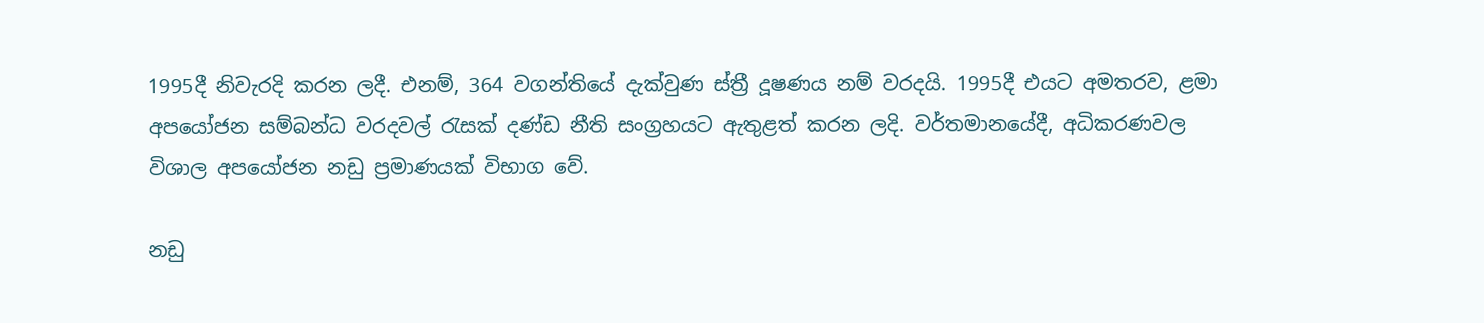1995දී නිවැරදි කරන ලදී. එනම්, 364 වගන්තියේ දැක්වුණ ස්ත්‍රී දූෂණය නම් වරදයි. 1995දී එයට අමතරව, ළමා අපයෝජන සම්බන්ධ වරදවල් රැසක් දණ්ඩ නීති සංග්‍රහයට ඇතුළත් කරන ලදි. වර්තමානයේදී, අධිකරණවල විශාල අපයෝජන නඩු ප්‍රමාණයක් විභාග වේ.

නඩු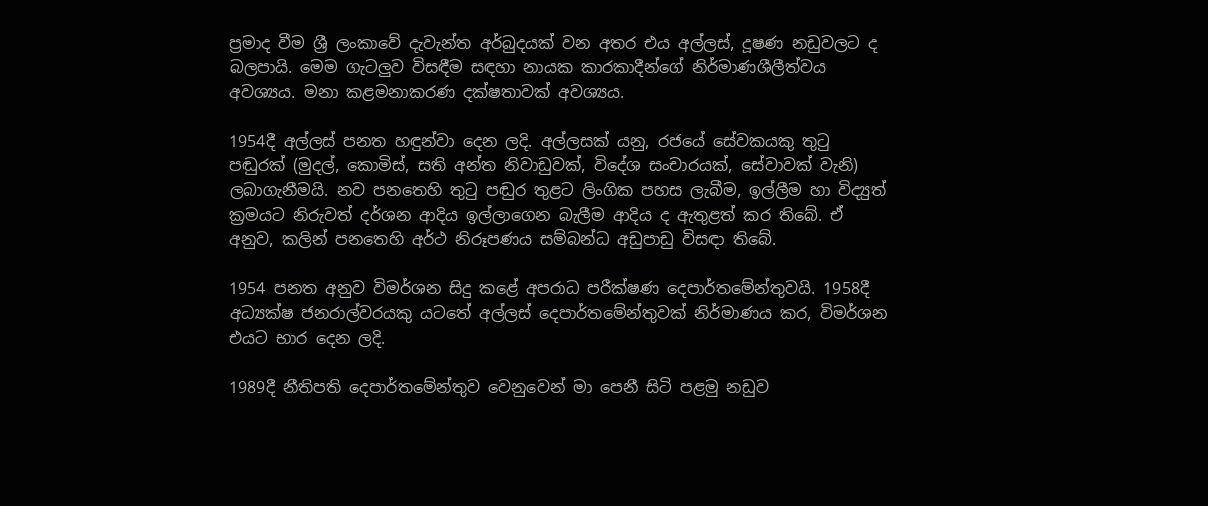ප්‍රමාද වීම ශ්‍රී ලංකාවේ දැවැන්ත අර්බුදයක් වන අතර එය අල්ලස්, දූෂණ නඩුවලට ද බලපායි. මෙම ගැටලුව විසඳීම සඳහා නායක කාරකාදීන්ගේ නිර්මාණශීලීත්වය අවශ්‍යය. මනා කළමනාකරණ දක්ෂතාවක් අවශ්‍යය.

1954දී අල්ලස් පනත හඳුන්වා දෙන ලදි. අල්ලසක් යනු, රජයේ සේවකයකු තුටු පඬුරක් (මුදල්, කොමිස්, සති අන්ත නිවාඩුවක්, විදේශ සංචාරයක්, සේවාවක් වැනි) ලබාගැනීමයි. නව පනතෙහි තුටු පඬුර තුළට ලිංගික පහස ලැබීම, ඉල්ලීම හා විද්‍යුත් ක්‍රමයට නිරුවත් දර්ශන ආදිය ඉල්ලාගෙන බැලීම ආදිය ද ඇතුළත් කර තිබේ. ඒ අනුව, කලින් පනතෙහි අර්ථ නිරූපණය සම්බන්ධ අඩුපාඩු විසඳා තිබේ.

1954 පනත අනුව විමර්ශන සිදු කළේ අපරාධ පරීක්ෂණ දෙපාර්තමේන්තුවයි. 1958දී අධ්‍යක්ෂ ජනරාල්වරයකු යටතේ අල්ලස් දෙපාර්තමේන්තුවක් නිර්මාණය කර, විමර්ශන එයට භාර දෙන ලදි.

1989දී නීතිපති දෙපාර්තමේන්තුව වෙනුවෙන් මා පෙනී සිටි පළමු නඩුව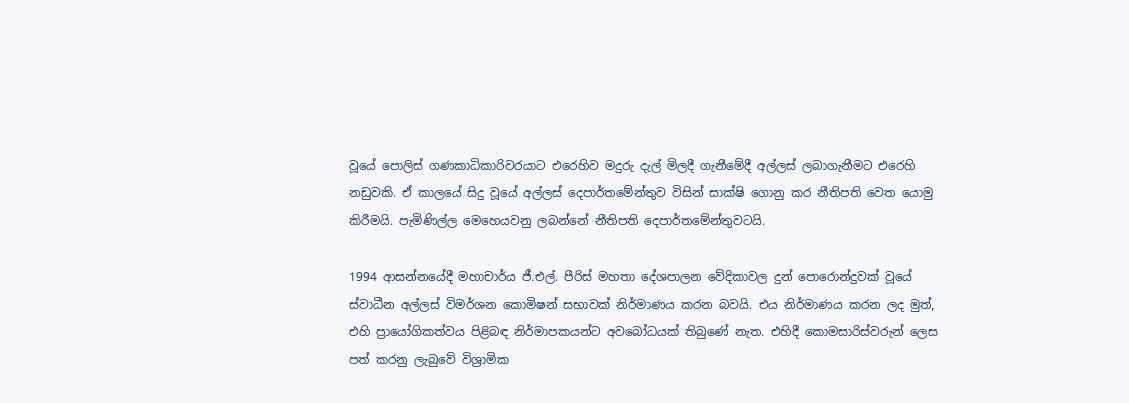වූයේ පොලිස් ගණකාධිකාරිවරයාට එරෙහිව මදුරු දැල් මිලදී ගැනීමේදී අල්ලස් ලබාගැනීමට එරෙහි නඩුවකි. ඒ කාලයේ සිදු වූයේ අල්ලස් දෙපාර්තමේන්තුව විසින් සාක්ෂි ගොනු කර නීතිපති වෙත යොමු කිරීමයි. පැමිණිල්ල මෙහෙයවනු ලබන්නේ නීතිපති දෙපාර්තමේන්තුවටයි.

1994 ආසන්නයේදී මහාචාර්ය ජී.එල්. පීරිස් මහතා දේශපාලන වේදිකාවල දුන් පොරොන්දුවක් වූයේ ස්වාධීන අල්ලස් විමර්ශන කොමිෂන් සභාවක් නිර්මාණය කරන බවයි. එය නිර්මාණය කරන ලද මුත්, එහි ප්‍රායෝගිකත්වය පිළිබඳ නිර්මාපකයන්ට අවබෝධයක් තිබුණේ නැත. එහිදී කොමසාරිස්වරුන් ලෙස පත් කරනු ලැබුවේ විශ්‍රාමික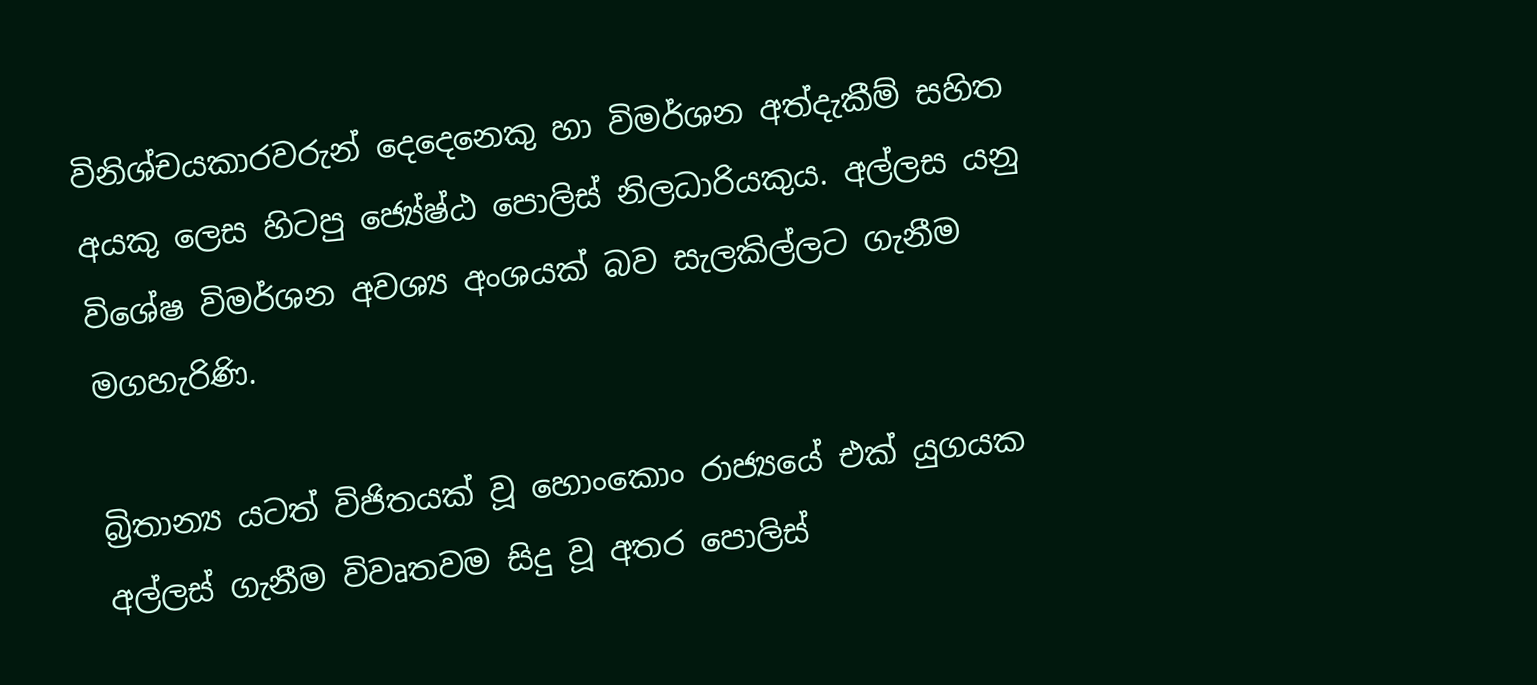විනිශ්චයකාරවරුන් දෙදෙනෙකු හා විමර්ශන අත්දැකීම් සහිත අයකු ලෙස හිටපු ජ්‍යේෂ්ඨ පොලිස් නිලධාරියකුය. අල්ලස යනු විශේෂ විමර්ශන අවශ්‍ය අංශයක් බව සැලකිල්ලට ගැනීම මගහැරිණි.

බ්‍රිතාන්‍ය යටත් විජිතයක් වූ හොංකොං රාජ්‍යයේ එක් යුගයක අල්ලස් ගැනීම විවෘතවම සිදු වූ අතර පොලිස්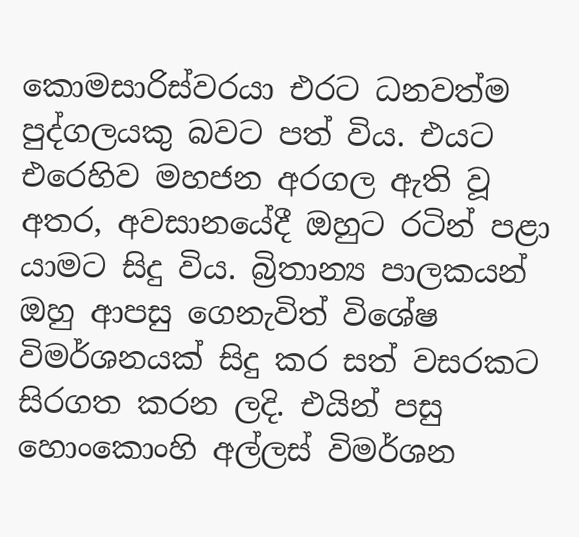කොමසාරිස්වරයා එරට ධනවත්ම පුද්ගලයකු බවට පත් විය. එයට එරෙහිව මහජන අරගල ඇති වූ අතර, අවසානයේදී ඔහුට රටින් පළා යාමට සිදු විය. බ්‍රිතාන්‍ය පාලකයන් ඔහු ආපසු ගෙනැවිත් විශේෂ විමර්ශනයක් සිදු කර සත් වසරකට සිරගත කරන ලදි. එයින් පසු හොංකොංහි අල්ලස් විමර්ශන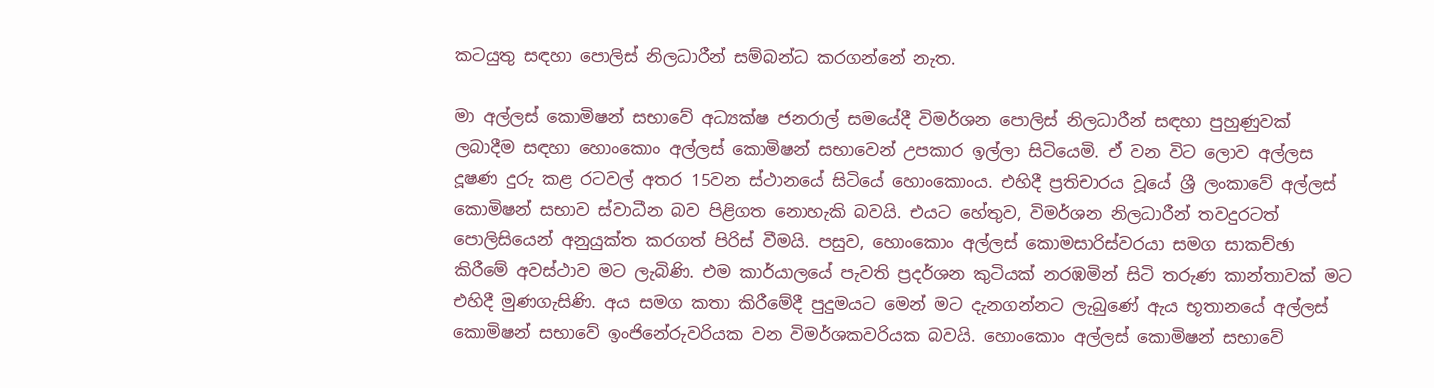කටයුතු සඳහා පොලිස් නිලධාරීන් සම්බන්ධ කරගන්නේ නැත.

මා අල්ලස් කොමිෂන් සභාවේ අධ්‍යක්ෂ ජනරාල් සමයේදී විමර්ශන පොලිස් නිලධාරීන් සඳහා පුහුණුවක් ලබාදීම සඳහා හොංකොං අල්ලස් කොමිෂන් සභාවෙන් උපකාර ඉල්ලා සිටියෙමි. ඒ වන විට ලොව අල්ලස දූෂණ දුරු කළ රටවල් අතර 15වන ස්ථානයේ සිටියේ හොංකොංය. එහිදී ප්‍රතිචාරය වූයේ ශ්‍රී ලංකාවේ අල්ලස් කොමිෂන් සභාව ස්වාධීන බව පිළිගත නොහැකි බවයි. එයට හේතුව, විමර්ශන නිලධාරීන් තවදුරටත් පොලිසියෙන් අනුයුක්ත කරගත් පිරිස් වීමයි. පසුව, හොංකොං අල්ලස් කොමසාරිස්වරයා සමග සාකච්ඡා කිරීමේ අවස්ථාව මට ලැබිණි. එම කාර්යාලයේ පැවති ප්‍රදර්ශන කුටියක් නරඹමින් සිටි තරුණ කාන්තාවක් මට එහිදී මුණගැසිණි. අය සමග කතා කිරීමේදී පුදුමයට මෙන් මට දැනගන්නට ලැබුණේ ඇය භූතානයේ අල්ලස් කොමිෂන් සභාවේ ඉංජිනේරුවරියක වන විමර්ශකවරියක බවයි. හොංකොං අල්ලස් කොමිෂන් සභාවේ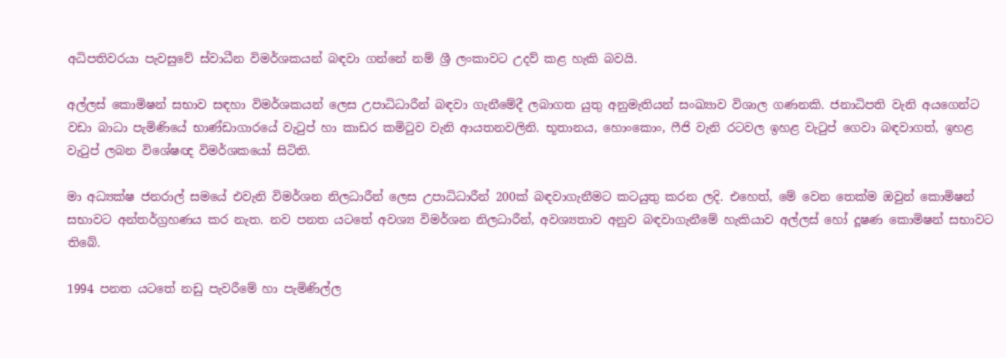අධිපතිවරයා පැවසුවේ ස්වාධීන විමර්ශකයන් බඳවා ගන්නේ නම් ශ්‍රී ලංකාවට උදව් කළ හැකි බවයි.

අල්ලස් කොමිෂන් සභාව සඳහා විමර්ශකයන් ලෙස උපාධිධාරීන් බඳවා ගැනී‍මේදී ලබාගත යුතු අනුමැතියන් සංඛ්‍යාව විශාල ගණනකි. ජනාධිපති වැනි අයගෙන්ට වඩා බාධා පැමිණියේ භාණ්ඩාගාරයේ වැටුප් හා කාඩර කමිටුව වැනි ආයතනවලිනි. භූතානය, හොංකොං, ෆීජි වැනි රටවල ඉහළ වැටුප් ගෙවා බඳවාගත්, ඉහළ වැටුප් ලබන විශේෂඥ විමර්ශකයෝ සිටිති.

මා අධ්‍යක්ෂ ජනරාල් සමයේ එවැනි විමර්ශන නිලධාරීන් ලෙස උපාධිධාරීන් 200ක් බඳවාගැනීමට කටයුතු කරන ලදි. එහෙත්, මේ වෙන තෙක්ම ඔවුන් කොමිෂන් සභාවට අන්තර්ග්‍රහණය කර නැත. නව පනත යටතේ අවශ්‍ය විමර්ශන නිලධාරීන්, අවශ්‍යතාව අනුව බඳවාගැනීමේ හැකියාව අල්ලස් හෝ දූෂණ කොමිෂන් සභාවට තිබේ.

1994 පනත යටතේ නඩු පැවරීමේ හා පැමිණිල්ල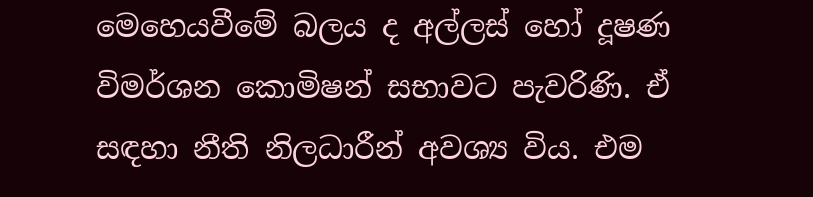මෙහෙයවීමේ බලය ද අල්ලස් හෝ දූෂණ විමර්ශන කොමිෂන් සභාවට පැවරිණි. ඒ සඳහා නීති නිලධාරීන් අවශ්‍ය විය. එම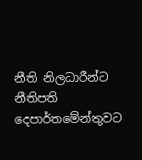නීති නිලධාරීන්ට නීතිපති දෙපාර්තමේන්තුවට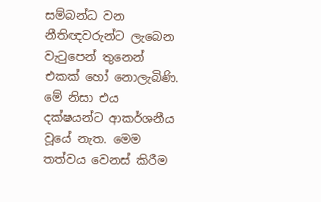සම්බන්ධ වන නීතිඥවරුන්ට ලැබෙන වැටුපෙන් තුනෙන් එකක් හෝ නොලැබිණි. මේ නිසා එය දක්ෂයන්ට ආකර්ශනීය වූයේ නැත. මෙම තත්වය වෙනස් කිරීම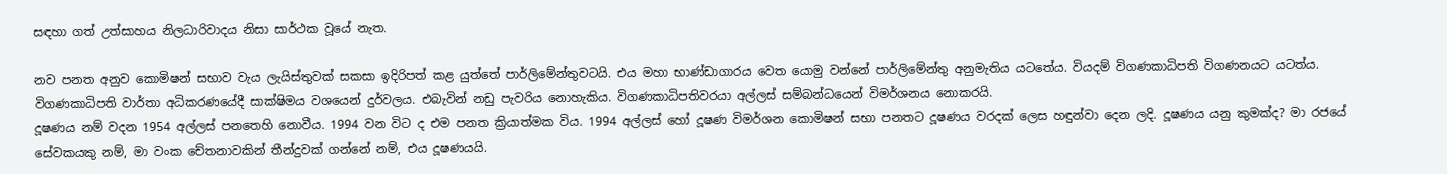සඳහා ගත් උත්සාහය නිලධාරිවාදය නිසා සාර්ථක වූයේ නැත.

නව පනත අනුව කොමිෂන් සභාව වැය ලැයිස්තුවක් සකසා ඉදිරිපත් කළ යුත්තේ පාර්ලිමේන්තුවටයි. එය මහා භාණ්ඩාගාරය වෙත යොමු වන්නේ පාර්ලිමේන්තු අනුමැතිය යටතේය. වියදම් විගණකාධිපති විගණනයට යටත්ය. විගණකාධිපති වාර්තා අධිකරණයේදී සාක්ෂිමය වශයෙන් දුර්වලය. එබැවින් නඩු පැවරිය නොහැකිය. විගණකාධිපතිවරයා අල්ලස් සම්බන්ධයෙන් විමර්ශනය නොකරයි.
දූෂණය නම් වදන 1954 අල්ලස් පනතෙහි නොවීය. 1994 වන විට ද එම පනත ක්‍රියාත්මක විය. 1994 අල්ලස් හෝ දූෂණ විමර්ශන කොමිෂන් සභා පනතට දූෂණය වරදක් ලෙස හඳුන්වා දෙන ලදි. දූෂණය යනු කුමක්ද? මා රජයේ සේවකයකු නම්, මා වංක චේතනාවකින් තීන්දුවක් ගන්නේ නම්, එය දූෂණයයි.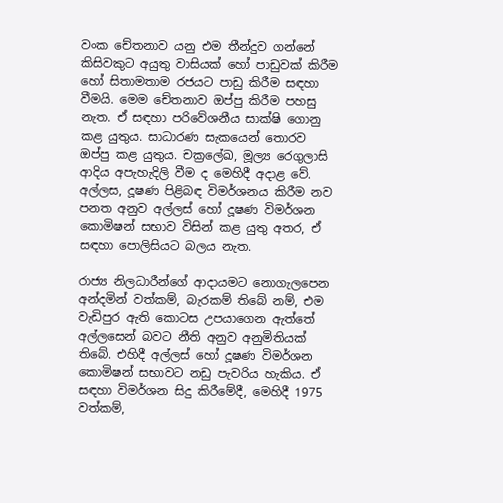වංක චේතනාව යනු එම තීන්දුව ගන්නේ කිසිවකුට අයුතු වාසියක් හෝ පාඩුවක් කිරීම හෝ සිතාමතාම රජයට පාඩු කිරීම සඳහා වීමයි. මෙම චේතනාව ඔප්පු කිරීම පහසු නැත. ඒ සඳහා පරිවේශනීය සාක්ෂි ගොනු කළ යුතුය. සාධාරණ සැකයෙන් තොරව ඔප්පු කළ යුතුය. චක්‍රලේඛ, මූල්‍ය රෙගුලාසි ආදිය අපැහැදිලි වීම ද මෙහිදී අදාළ වේ. අල්ලස, දූෂණ පිළිබඳ විමර්ශනය කිරීම නව පනත අනුව අල්ලස් හෝ දූෂණ විමර්ශන කොමිෂන් සභාව විසින් කළ යුතු අතර, ඒ සඳහා පොලිසියට බලය නැත.

රාජ්‍ය නිලධාරීන්ගේ ආදායමට නොගැලපෙන අන්දමින් වත්කම්, බැරකම් තිබේ නම්, එම වැඩිපුර ඇති කොටස උපයාගෙන ඇත්තේ අල්ලසෙන් බවට නීති අනුව අනුමිතියක් තිබේ. එහිදී අල්ලස් හෝ දූෂණ විමර්ශන කොමිෂන් සභාවට නඩු පැවරිය හැකිය. ඒ සඳහා විමර්ශන සිදු කිරීමේදී, මෙහිදී 1975 වත්කම්,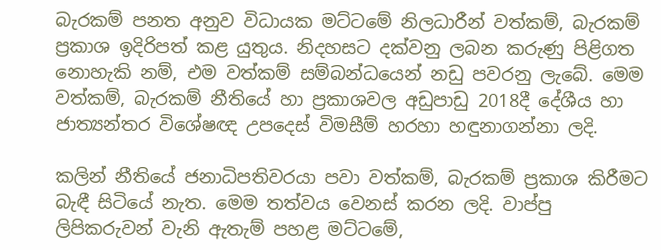බැරකම් පනත අනුව විධායක මට්ටමේ නිලධාරීන් වත්කම්, බැරකම් ප්‍රකාශ ඉදිරිපත් කළ යුතුය. නිදහසට දක්වනු ලබන කරුණු පිළිගත නොහැකි නම්, එම වත්කම් සම්බන්ධයෙන් නඩු පවරනු ලැබේ. මෙම වත්කම්, බැරකම් නීතියේ හා ප්‍රකාශවල අඩුපාඩු 2018දී දේශීය හා ජාත්‍යන්තර විශේෂඥ උපදෙස් විමසීම් හරහා හඳුනාගන්නා ලදි.

කලින් නීතියේ ජනාධිපතිවරයා පවා වත්කම්, බැරකම් ප්‍රකාශ කිරීමට බැඳී සිටියේ නැත. මෙම තත්වය වෙනස් කරන ලදි. වාප්පු ලිපිකරුවන් වැනි ඇතැම් පහළ මට්ටමේ,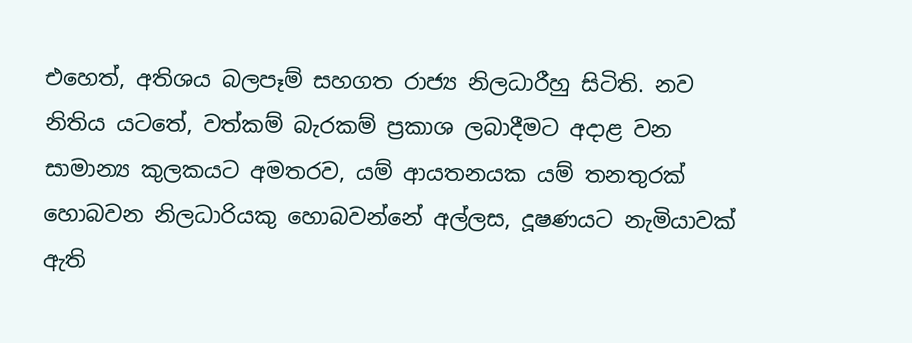එහෙත්, අතිශය බලපෑම් සහගත රාජ්‍ය නිලධාරීහු සිටිති. නව නිතිය යටතේ, වත්කම් බැරකම් ප්‍රකාශ ලබාදීමට අදාළ වන සාමාන්‍ය කුලකයට අමතරව, යම් ආයතනයක යම් තනතුරක් හොබවන නිලධාරියකු හොබවන්නේ අල්ලස, දූෂණයට නැමියාවක් ඇති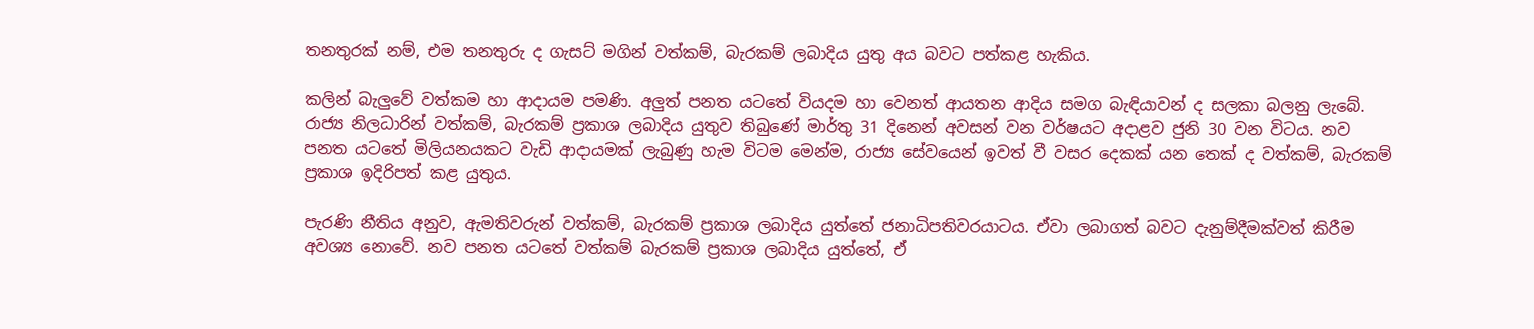තනතුරක් නම්, එම තනතුරු ද ගැසට් මගින් වත්කම්, බැරකම් ලබාදිය යුතු අය බවට පත්කළ හැකිය.

කලින් බැලුවේ වත්කම හා ආදායම පමණි. අලුත් පනත යටතේ වියදම හා වෙනත් ආයතන ආදිය සමග බැඳියාවන් ද සලකා බලනු ලැබේ. රාජ්‍ය නිලධාරින් වත්කම්, බැරකම් ප්‍රකාශ ලබාදිය යුතුව තිබුණේ මාර්තු 31 දිනෙන් අවසන් වන වර්ෂයට අදාළව ජුනි 30 වන විටය. නව පනත යටතේ මිලියනයකට වැඩි ආදායමක් ලැබුණු හැම විටම මෙන්ම, රාජ්‍ය සේවයෙන් ඉවත් වී වසර දෙකක් යන තෙක් ද වත්කම්, බැරකම් ප්‍රකාශ ඉදිරිපත් කළ යුතුය.

පැරණි නීතිය අනුව, ඇමතිවරුන් වත්කම්, බැරකම් ප්‍රකාශ ලබාදිය යුත්තේ ජනාධිපතිවරයාටය. ඒවා ලබාගත් බවට දැනුම්දීමක්වත් කිරීම අවශ්‍ය නොවේ. නව පනත යටතේ වත්කම් බැරකම් ප්‍රකාශ ලබාදිය යුත්තේ, ඒ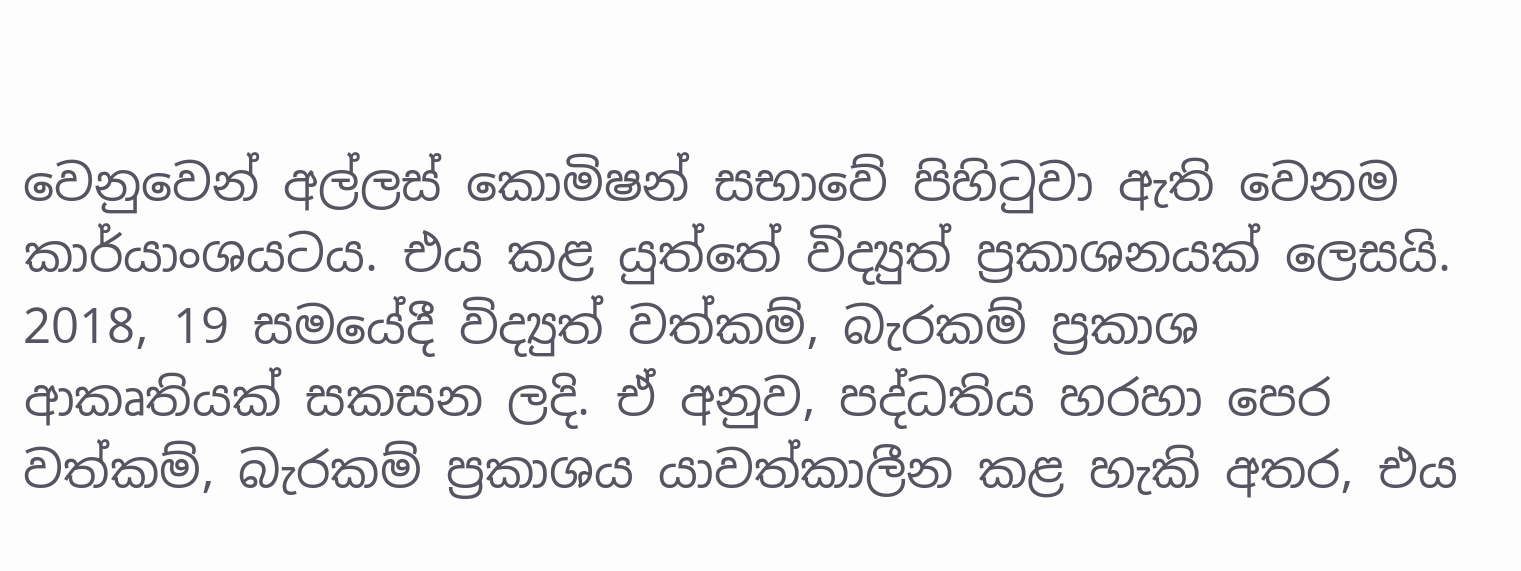වෙනුවෙන් අල්ලස් කොමිෂන් සභාවේ පිහිටුවා ඇති වෙනම කාර්යාංශයටය. එය කළ යුත්තේ විද්‍යුත් ප්‍රකාශනයක් ලෙසයි. 2018, 19 සමයේදී විද්‍යුත් වත්කම්, බැරකම් ප්‍රකාශ ආකෘතියක් සකසන ලදි. ඒ අනුව, පද්ධතිය හරහා පෙර වත්කම්, බැරකම් ප්‍රකාශය යාවත්කාලීන කළ හැකි අතර, එය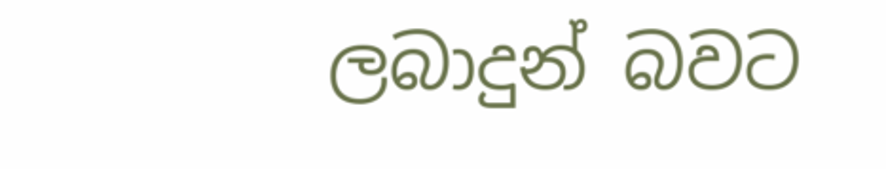ලබාදුන් බවට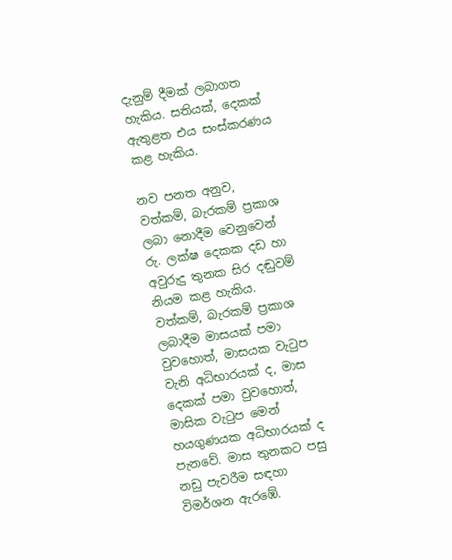දැනුම් දීමක් ලබාගත හැකිය. සතියක්, දෙකක් ඇතුළත එය සංස්කරණය කළ හැකිය.

නව පනත අනුව, වත්කම්, බැරකම් ප්‍රකාශ ලබා නොදීම වෙනුවෙන් රු. ලක්ෂ දෙකක දඩ හා අවුරුදු තුනක සිර දඬුවම් නියම කළ හැකිය. වත්කම්, බැරකම් ප්‍රකාශ ලබාදීම මාසයක් පමා වුවහොත්, මාසයක වැටුප වැනි අධිභාරයක් ද, මාස දෙකක් පමා වුවහොත්, මාසික වැටුප මෙන් හයගුණයක අධිභාරයක් ද පැනවේ. මාස තුනකට පසු නඩු පැවරීම සඳහා විමර්ශන ඇරඹේ.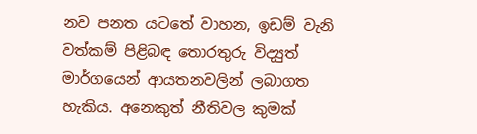නව පනත යටතේ වාහන, ඉඩම් වැනි වත්කම් පිළිබඳ තොරතුරු විද්‍යුත් මාර්ගයෙන් ආයතනවලින් ලබාගත හැකිය. අනෙකුත් නීතිවල කුමක්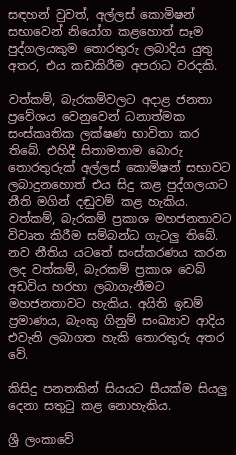සඳහන් වුවත්, අල්ලස් කොමිෂන් සභාවෙන් නියෝග කළහොත් සෑම පුද්ගලයකුම තොරතුරු ලබාදිය යුතු අතර, එය කඩකිරීම අපරාධ වරදකි.

වත්කම්, බැරකම්වලට අදාළ ජනතා ප්‍රවේශය වෙනුවෙන් ධනාත්මක සංස්කෘතික ලක්ෂණ භාවිතා කර තිබේ. එහිදී සිතාමතාම බොරු තොරතුරුක් අල්ලස් කොමිෂන් සභාවට ලබාදුනහොත් එය සිදු කළ පුද්ගලයාට නීති මගින් දඬුවම් කළ හැකිය.
වත්කම්, බැරකම් ප්‍රකාශ මහජනතාවට විවෘත කිරීම සම්බන්ධ ගැටලු තිබේ. නව නීතිය යටතේ සංස්කරණය කරන ලද වත්කම්, බැරකම් ප්‍රකාශ වෙබ් අඩවිය හරහා ලබාගැනීමට මහජනතාවට හැකිය. අයිති ඉඩම් ප්‍රමාණය, බැංකු ගිනුම් සංඛ්‍යාව ආදිය එවැනි ලබාගත හැකි තොරතුරු අතර වේ.

කිසිදු පනතකින් සියයට සීයක්ම සියලු දෙනා සතුටු කළ නොහැකිය.

ශ්‍රී ලංකාවේ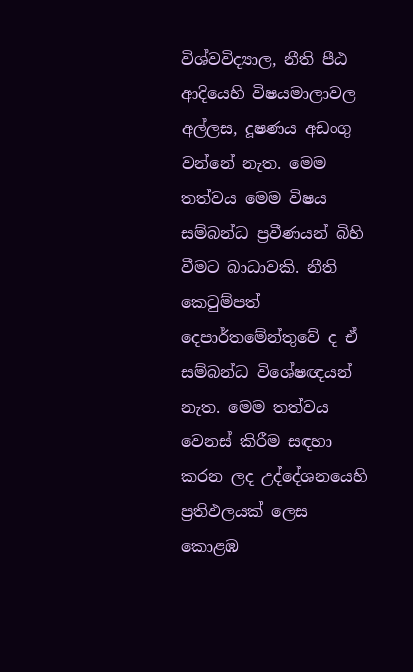විශ්වවිද්‍යාල, නීති පීඨ ආදියෙහි විෂයමාලාවල අල්ලස, දූෂණය අඩංගු වන්නේ නැත. මෙම තත්වය මෙම විෂය සම්බන්ධ ප්‍රවීණයන් බිහි වීමට බාධාවකි. නීති කෙටුම්පත් දෙපාර්තමේන්තුවේ ද ඒ සම්බන්ධ විශේෂඥයන් නැත. මෙම තත්වය වෙනස් කිරීම සඳහා කරන ලද උද්දේශනයෙහි ප්‍රතිඵලයක් ලෙස කොළඹ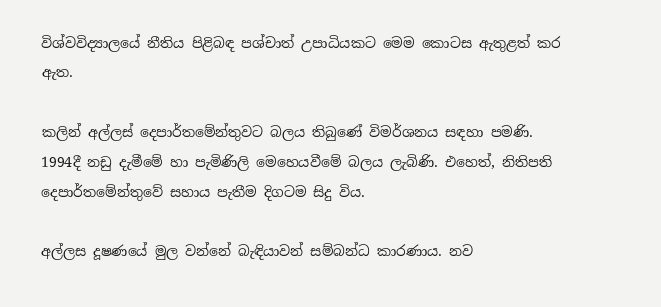විශ්වවිද්‍යාලයේ නීතිය පිළිබඳ පශ්චාත් උපාධියකට මෙම කොටස ඇතුළත් කර ඇත.

කලින් අල්ලස් දෙපාර්තමේන්තුවට බලය තිබුණේ විමර්ශනය සඳහා පමණි. 1994දී නඩු දැමීමේ හා පැමිණිලි මෙහෙයවීමේ බලය ලැබිණි. එහෙත්, නිතිපති දෙපාර්තමේන්තුවේ සහාය පැතීම දිගටම සිදු විය.

අල්ලස දූෂණයේ මුල වන්නේ බැඳියාවන් සම්බන්ධ කාරණාය. නව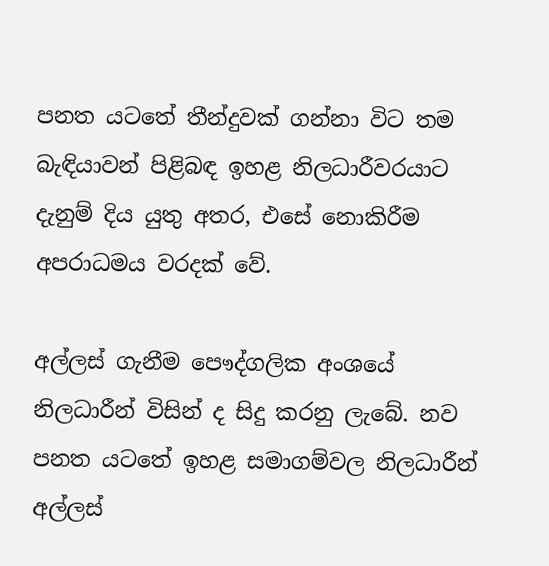පනත යටතේ තීන්දුවක් ගන්නා විට තම බැඳියාවන් පිළිබඳ ඉහළ නිලධාරීවරයාට දැනුම් දිය යුතු අතර, එසේ නොකිරීම අපරාධමය වරදක් වේ.

අල්ලස් ගැනීම පෞද්ගලික අංශයේ නිලධාරීන් විසින් ද සිදු කරනු ලැබේ. නව පනත යටතේ ඉහළ සමාගම්වල නිලධාරීන් අල්ලස්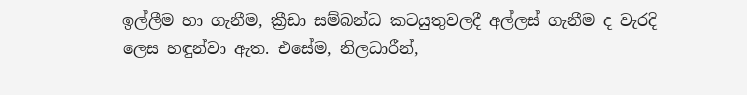ඉල්ලීම හා ගැනීම, ක්‍රීඩා සම්බන්ධ කටයුතුවලදී අල්ලස් ගැනීම ද වැරදි ලෙස හඳුන්වා ඇත. එසේම, නිලධාරීන්,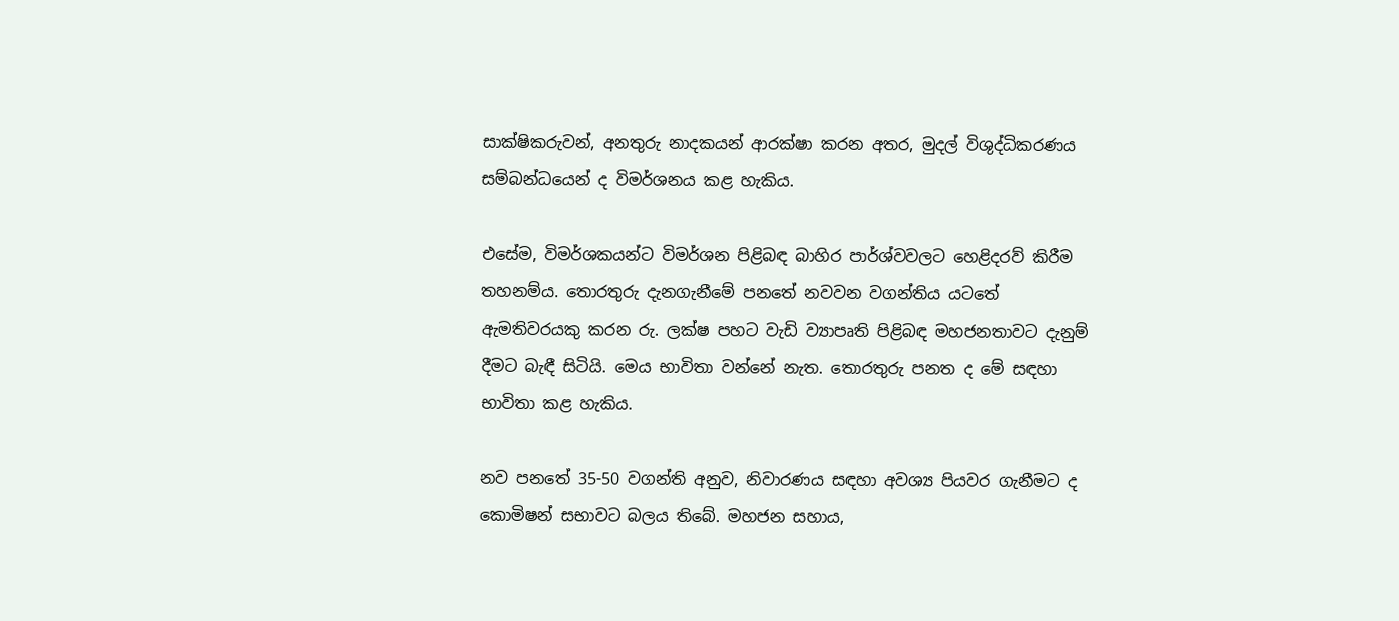සාක්ෂිකරුවන්, අනතුරු නාදකයන් ආරක්ෂා කරන අතර, මුදල් විශුද්ධිකරණය සම්බන්ධයෙන් ද විමර්ශනය කළ හැකිය.

එසේම, විමර්ශකයන්ට විමර්ශන පිළිබඳ බාහිර පාර්ශ්වවලට හෙළිදරව් කිරීම තහනම්ය. තොරතුරු දැනගැනීමේ පනතේ නවවන වගන්තිය යටතේ ඇමතිවරයකු කරන රු. ලක්ෂ පහට වැඩි ව්‍යාපෘති පිළිබඳ මහජනතාවට දැනුම් දීමට බැඳී සිටියි. මෙය භාවිතා වන්නේ නැත. තොරතුරු පනත ද මේ සඳහා භාවිතා කළ හැකිය.

නව පනතේ 35-50 වගන්ති අනුව, නිවාරණය සඳහා අවශ්‍ය පියවර ගැනීමට ද කොමිෂන් සභාවට බලය තිබේ. මහජන සහාය,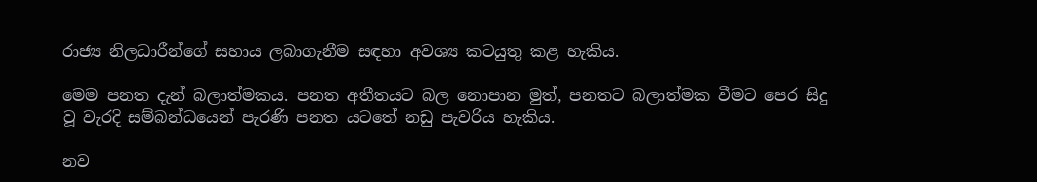රාජ්‍ය නිලධාරීන්ගේ සහාය ලබාගැනීම සඳහා අවශ්‍ය කටයුතු කළ හැකිය.

මෙම පනත දැන් බලාත්මකය. පනත අතීතයට බල නොපාන මුත්, පනතට බලාත්මක වීමට පෙර සිදු වූ වැරදි සම්බන්ධයෙන් පැරණි පනත යටතේ නඩු පැවරිය හැකිය.

නව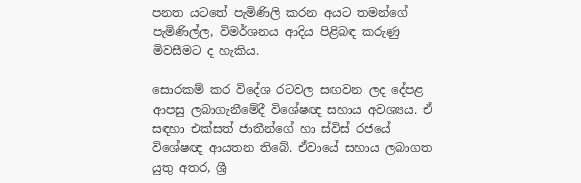පනත යටතේ පැමිණිලි කරන අයට තමන්ගේ පැමිණිල්ල, විමර්ශනය ආදිය පිළිබඳ කරුණු මිවසීමට ද හැකිය.

සොරකම් කර විදේශ රටවල සඟවන ලද දේපළ ආපසු ලබාගැනීමේදී විශේෂඥ සහාය අවශ්‍යය. ඒ සඳහා එක්සත් ජාතීන්ගේ හා ස්විස් රජයේ විශේෂඥ ආයතන තිබේ. ඒවායේ සහාය ලබාගත යුතු අතර, ශ්‍රී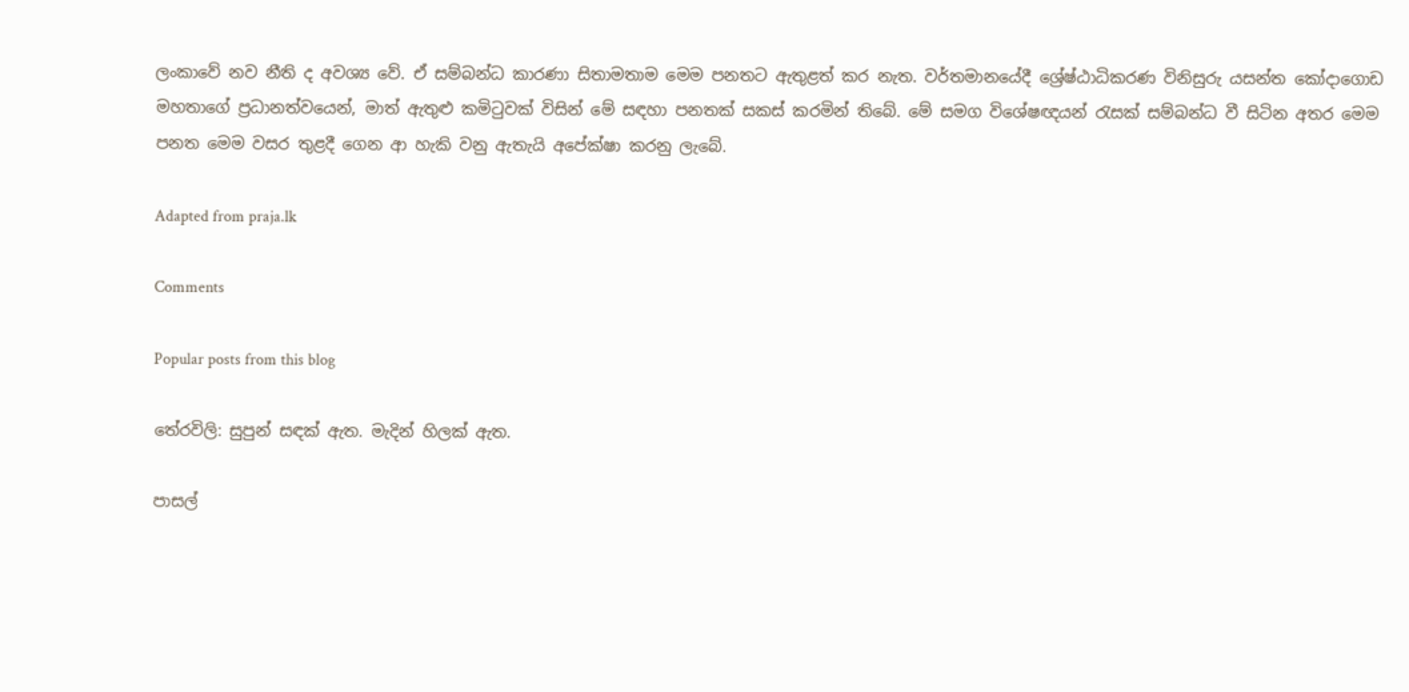ලංකාවේ නව නීති ද අවශ්‍ය වේ. ඒ සම්බන්ධ කාරණා සිතාමතාම මෙම පනතට ඇතුළත් කර නැත. වර්තමානයේදී ශ්‍රේෂ්ඨාධිකරණ විනිසුරු යසන්ත කෝදාගොඩ මහතාගේ ප්‍රධානත්වයෙන්, මාත් ඇතුළු කමිටුවක් විසින් මේ සඳහා පනතක් සකස් කරමින් තිබේ. මේ සමග විශේෂඥයන් රැසක් සම්බන්ධ වී සිටින අතර මෙම පනත මෙම වසර තුළදී ගෙන ආ හැකි වනු ඇතැයි අපේක්ෂා කරනු ලැබේ.

Adapted from praja.lk

Comments

Popular posts from this blog

තේරවිලි: සුපුන් සඳක් ඇත. මැදින් හිලක් ඇත.

පාසල්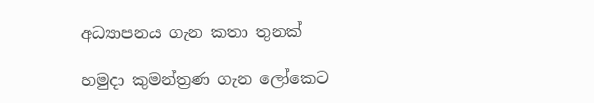අධ්‍යාපනය ගැන කතා තුනක්

හමුදා කුමන්ත්‍රණ ගැන ලෝකෙට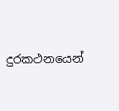දුරකථනයෙන්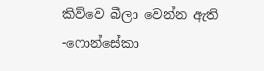කිව්වෙ බීලා වෙන්න ඇති -ෆොන්සේකා